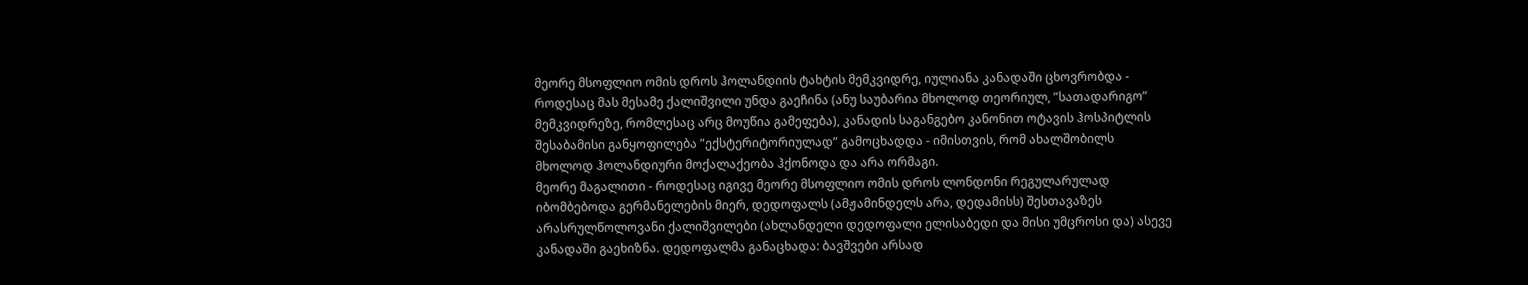მეორე მსოფლიო ომის დროს ჰოლანდიის ტახტის მემკვიდრე, იულიანა კანადაში ცხოვრობდა - როდესაც მას მესამე ქალიშვილი უნდა გაეჩინა (ანუ საუბარია მხოლოდ თეორიულ, ”სათადარიგო” მემკვიდრეზე, რომლესაც არც მოუწია გამეფება), კანადის საგანგებო კანონით ოტავის ჰოსპიტლის შესაბამისი განყოფილება ”ექსტერიტორიულად” გამოცხადდა - იმისთვის, რომ ახალშობილს მხოლოდ ჰოლანდიური მოქალაქეობა ჰქონოდა და არა ორმაგი.
მეორე მაგალითი - როდესაც იგივე მეორე მსოფლიო ომის დროს ლონდონი რეგულარულად იბომბებოდა გერმანელების მიერ, დედოფალს (ამჟამინდელს არა, დედამისს) შესთავაზეს არასრულწოლოვანი ქალიშვილები (ახლანდელი დედოფალი ელისაბედი და მისი უმცროსი და) ასევე კანადაში გაეხიზნა. დედოფალმა განაცხადა: ბავშვები არსად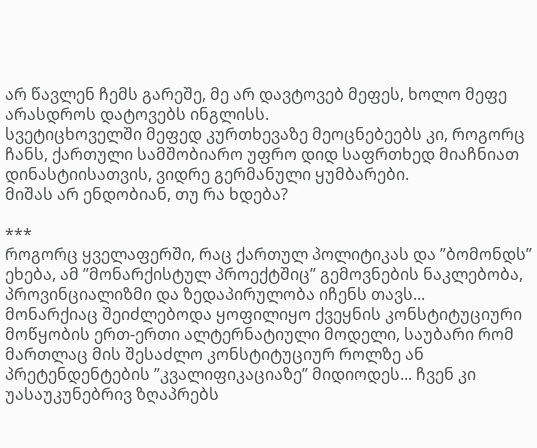არ წავლენ ჩემს გარეშე, მე არ დავტოვებ მეფეს, ხოლო მეფე არასდროს დატოვებს ინგლისს.
სვეტიცხოველში მეფედ კურთხევაზე მეოცნებეებს კი, როგორც ჩანს, ქართული სამშობიარო უფრო დიდ საფრთხედ მიაჩნიათ დინასტიისათვის, ვიდრე გერმანული ყუმბარები.
მიშას არ ენდობიან, თუ რა ხდება?

***
როგორც ყველაფერში, რაც ქართულ პოლიტიკას და ”ბომონდს” ეხება, ამ ”მონარქისტულ პროექტშიც” გემოვნების ნაკლებობა, პროვინციალიზმი და ზედაპირულობა იჩენს თავს...
მონარქიაც შეიძლებოდა ყოფილიყო ქვეყნის კონსტიტუციური მოწყობის ერთ-ერთი ალტერნატიული მოდელი, საუბარი რომ მართლაც მის შესაძლო კონსტიტუციურ როლზე ან პრეტენდენტების ”კვალიფიკაციაზე” მიდიოდეს... ჩვენ კი უასაუკუნებრივ ზღაპრებს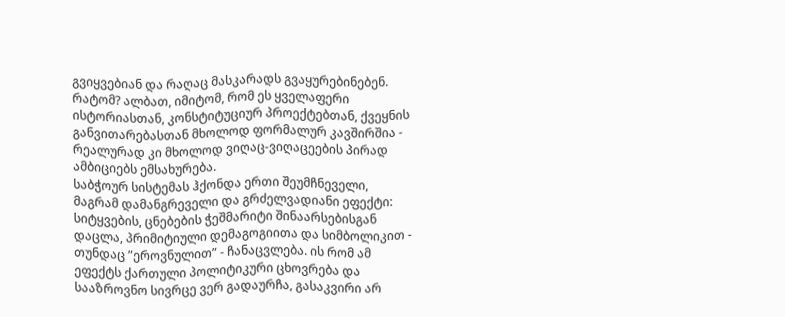გვიყვებიან და რაღაც მასკარადს გვაყურებინებენ.
რატომ? ალბათ, იმიტომ, რომ ეს ყველაფერი ისტორიასთან, კონსტიტუციურ პროექტებთან, ქვეყნის განვითარებასთან მხოლოდ ფორმალურ კავშირშია - რეალურად კი მხოლოდ ვიღაც-ვიღაცეების პირად ამბიციებს ემსახურება.
საბჭოურ სისტემას ჰქონდა ერთი შეუმჩნეველი, მაგრამ დამანგრეველი და გრძელვადიანი ეფექტი: სიტყვების, ცნებების ჭეშმარიტი შინაარსებისგან დაცლა, პრიმიტიული დემაგოგიითა და სიმბოლიკით - თუნდაც ”ეროვნულით” - ჩანაცვლება. ის რომ ამ ეფექტს ქართული პოლიტიკური ცხოვრება და სააზროვნო სივრცე ვერ გადაურჩა, გასაკვირი არ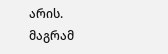არის. მაგრამ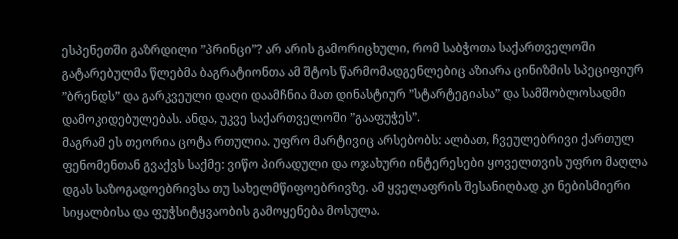ესპენეთში გაზრდილი ”პრინცი”? არ არის გამორიცხული, რომ საბჭოთა საქართველოში გატარებულმა წლებმა ბაგრატიონთა ამ შტოს წარმომადგენლებიც აზიარა ცინიზმის სპეციფიურ ”ბრენდს” და გარკვეული დაღი დაამჩნია მათ დინასტიურ ”სტარტეგიასა” და სამშობლოსადმი დამოკიდებულებას. ანდა, უკვე საქართველოში ”გააფუჭეს”.
მაგრამ ეს თეორია ცოტა რთულია. უფრო მარტივიც არსებობს: ალბათ, ჩვეულებრივი ქართულ ფენომენთან გვაქვს საქმე: ვიწო პირადული და ოჯახური ინტერესები ყოველთვის უფრო მაღლა დგას საზოგადოებრივსა თუ სახელმწიფოებრივზე. ამ ყველაფრის შესანიღბად კი ნებისმიერი სიყალბისა და ფუჭსიტყვაობის გამოყენება მოსულა.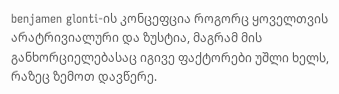benjamen glonti-ის კონცეფცია როგორც ყოველთვის არატრივიალური და ზუსტია, მაგრამ მის განხორციელებასაც იგივე ფაქტორები უშლი ხელს, რაზეც ზემოთ დავწერე.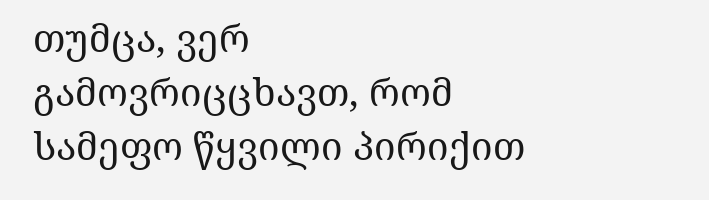თუმცა, ვერ გამოვრიცცხავთ, რომ სამეფო წყვილი პირიქით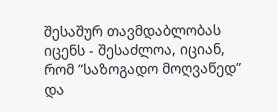შესაშურ თავმდაბლობას იცენს - შესაძლოა, იციან, რომ ”საზოგადო მოღვაწედ” და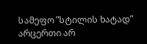სამეფო ”სტილის ხატად” არცერთი არ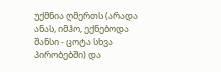უქმნია ღმერთს (არადა ანას, იმჰო, ექნებოდა შანსი - ცოტა სხვა პირობებში) და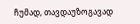ჩუმად, თავდაუზოგავად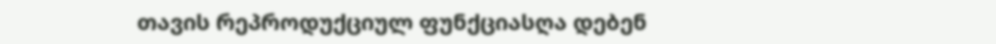თავის რეპროდუქციულ ფუნქციასღა დებენ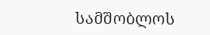სამშობლოს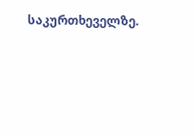საკურთხეველზე.